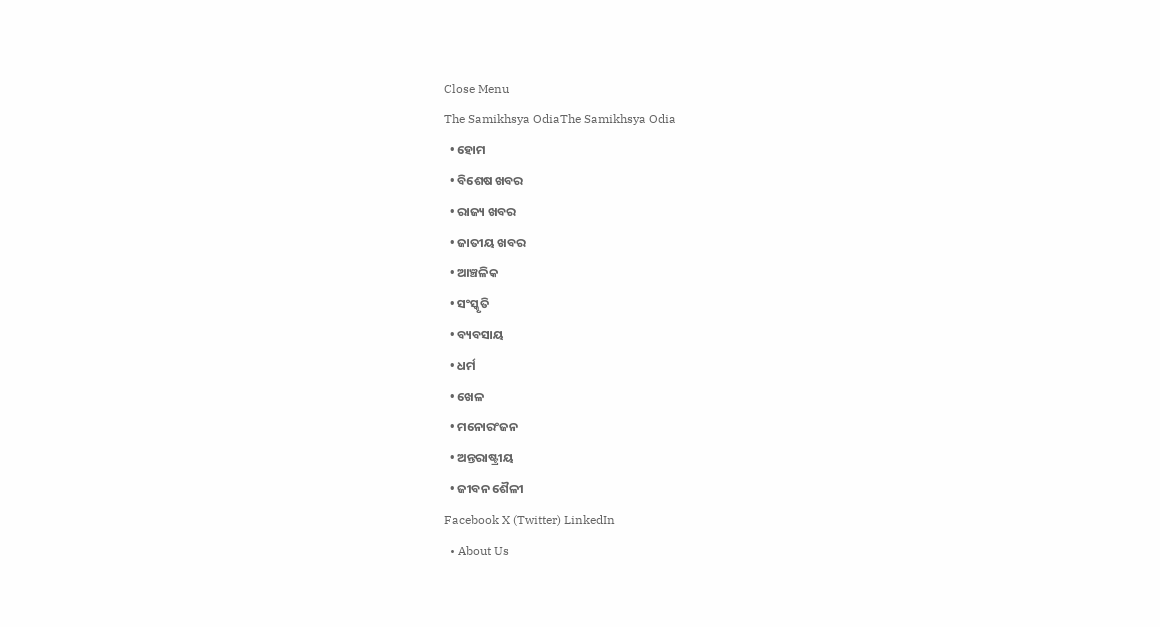Close Menu
The Samikhsya OdiaThe Samikhsya Odia
  • ହୋମ
  • ବିଶେଷ ଖବର
  • ରାଜ୍ୟ ଖବର
  • ଜାତୀୟ ଖବର
  • ଆଞ୍ଚଳିକ
  • ସଂସ୍କୃତି
  • ବ୍ୟବସାୟ
  • ଧର୍ମ
  • ଖେଳ
  • ମନୋରଂଜନ
  • ଅନ୍ତରାଷ୍ଟ୍ରୀୟ
  • ଜୀବନ ଶୈଳୀ
Facebook X (Twitter) LinkedIn
  • About Us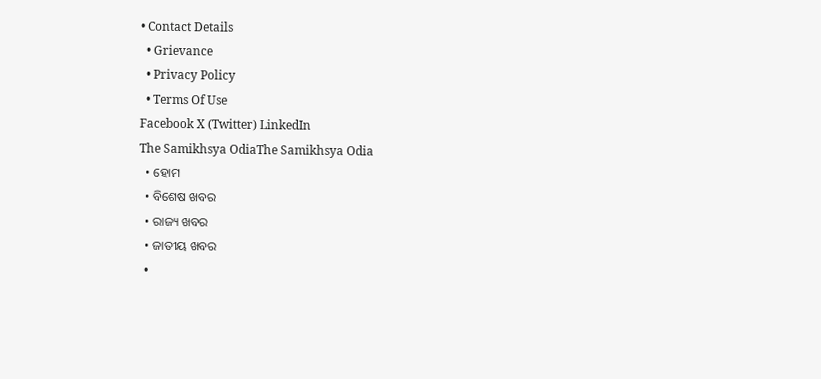• Contact Details
  • Grievance
  • Privacy Policy
  • Terms Of Use
Facebook X (Twitter) LinkedIn
The Samikhsya OdiaThe Samikhsya Odia
  • ହୋମ
  • ବିଶେଷ ଖବର
  • ରାଜ୍ୟ ଖବର
  • ଜାତୀୟ ଖବର
  •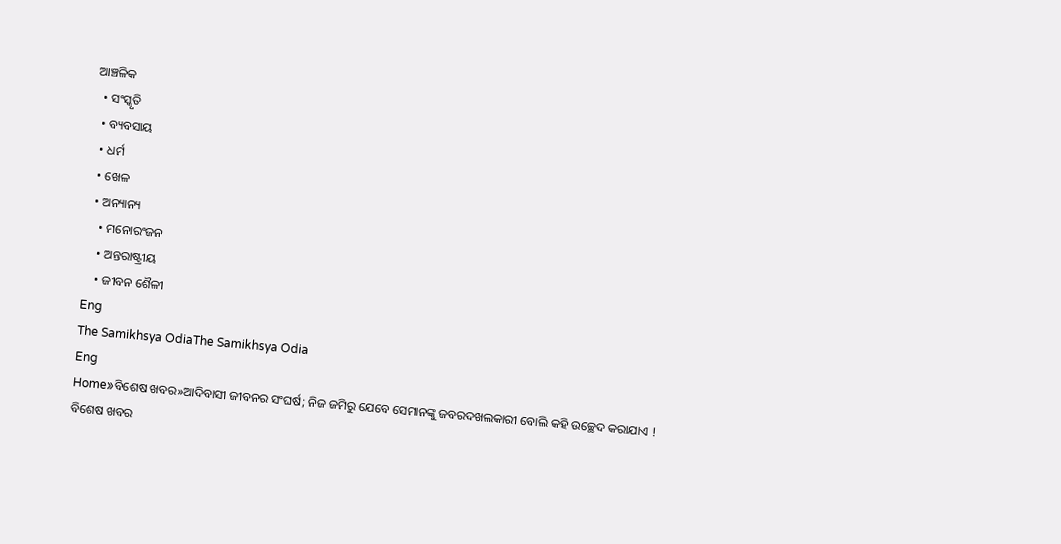ଆଞ୍ଚଳିକ
  • ସଂସ୍କୃତି
  • ବ୍ୟବସାୟ
  • ଧର୍ମ
  • ଖେଳ
  • ଅନ୍ୟାନ୍ୟ
    • ମନୋରଂଜନ
    • ଅନ୍ତରାଷ୍ଟ୍ରୀୟ
    • ଜୀବନ ଶୈଳୀ
Eng
The Samikhsya OdiaThe Samikhsya Odia
Eng
Home»ବିଶେଷ ଖବର»ଆଦିବାସୀ ଜୀବନର ସଂଘର୍ଷ; ନିଜ ଜମିରୁ ଯେବେ ସେମାନଙ୍କୁ ଜବରଦଖଲକାରୀ ବୋଲି କହି ଉଚ୍ଛେଦ କରାଯାଏ !
ବିଶେଷ ଖବର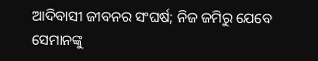ଆଦିବାସୀ ଜୀବନର ସଂଘର୍ଷ; ନିଜ ଜମିରୁ ଯେବେ ସେମାନଙ୍କୁ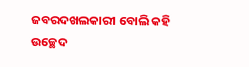ଜବରଦଖଲକାରୀ ବୋଲି କହି ଉଚ୍ଛେଦ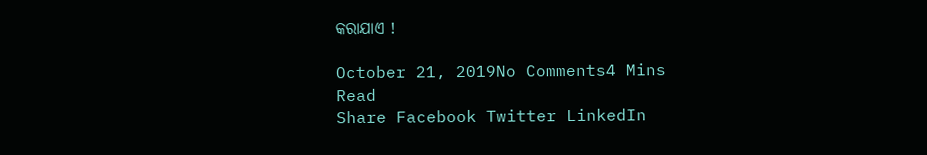କରାଯାଏ !

October 21, 2019No Comments4 Mins Read
Share Facebook Twitter LinkedIn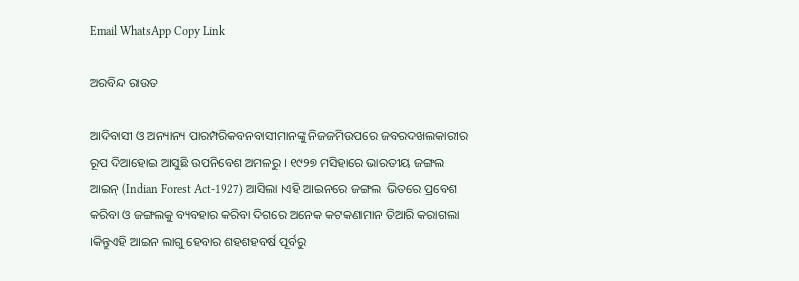Email WhatsApp Copy Link

ଅରବିନ୍ଦ ରାଉତ

ଆଦିବାସୀ ଓ ଅନ୍ୟାନ୍ୟ ପାରମ୍ପରିକବନବାସୀମାନଙ୍କୁ ନିଜଜମିଉପରେ ଜବରଦଖଲକାରୀର ରୂପ ଦିଆହୋଇ ଆସୁଛି ଉପନିବେଶ ଅମଳରୁ । ୧୯୨୭ ମସିହାରେ ଭାରତୀୟ ଜଙ୍ଗଲ ଆଇନ୍ (Indian Forest Act-1927) ଆସିଲା ।ଏହି ଆଇନରେ ଜଙ୍ଗଲ  ଭିତରେ ପ୍ରବେଶ କରିବା ଓ ଜଙ୍ଗଲକୁ ବ୍ୟବହାର କରିବା ଦିଗରେ ଅନେକ କଟକଣାମାନ ତିଆରି କରାଗଲା ।କିନ୍ତୁଏହି ଆଇନ ଲାଗୁ ହେବାର ଶହଶହବର୍ଷ ପୂର୍ବରୁ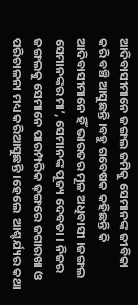ଆଦିବାସୀମାନେ ଜଙ୍ଗଲ ଜମିକୁ ସେମାନଙ୍କ ଜୀବିକା କରି ବଞ୍ଚି ଆସୁଛନ୍ତି ।ବହୁ ଗବେଷକ କହିଛନ୍ତି କି ଆଦିବାସୀମାନେ ହିଁ ଭାରତର ମୂଳ ଅଧିବାସୀ ।ଜଙ୍ଗଲ ସେମାନଙ୍କର ମା’, ସେମାନଙ୍କ ପୂଜ୍ୟ ଦେବତା । ନିଜର ଜଙ୍ଗଲକୁ ସେମାନେ ପାରମ୍ପରିକ ଢ଼ଙ୍ଗରେ ଜଗାରଖା ଓ ପରିଚାଳନା ମଧ୍ୟ କରିଆସୁଛନ୍ତି ।ହେଲେ  ଆଶ୍ଚର୍ଯ୍ୟର କଥା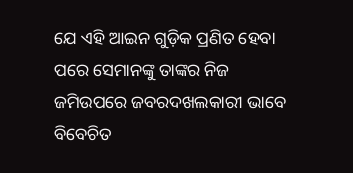ଯେ ଏହି ଆଇନ ଗୁଡ଼ିକ ପ୍ରଣିତ ହେବା ପରେ ସେମାନଙ୍କୁ ତାଙ୍କର ନିଜ ଜମିଉପରେ ଜବରଦଖଲକାରୀ ଭାବେ ବିବେଚିତ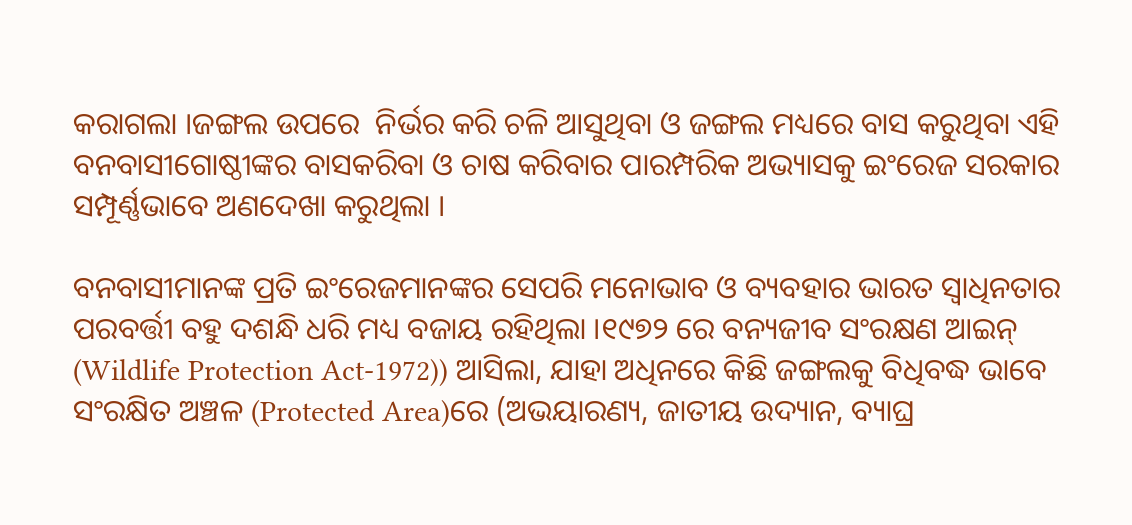କରାଗଲା ।ଜଙ୍ଗଲ ଉପରେ  ନିର୍ଭର କରି ଚଳି ଆସୁଥିବା ଓ ଜଙ୍ଗଲ ମଧ୍ୟରେ ବାସ କରୁଥିବା ଏହି ବନବାସୀଗୋଷ୍ଠୀଙ୍କର ବାସକରିବା ଓ ଚାଷ କରିବାର ପାରମ୍ପରିକ ଅଭ୍ୟାସକୁ ଇଂରେଜ ସରକାର ସମ୍ପୂର୍ଣ୍ଣଭାବେ ଅଣଦେଖା କରୁଥିଲା ।

ବନବାସୀମାନଙ୍କ ପ୍ରତି ଇଂରେଜମାନଙ୍କର ସେପରି ମନୋଭାବ ଓ ବ୍ୟବହାର ଭାରତ ସ୍ୱାଧିନତାର ପରବର୍ତ୍ତୀ ବହୁ ଦଶନ୍ଧି ଧରି ମଧ୍ୟ ବଜାୟ ରହିଥିଲା ।୧୯୭୨ ରେ ବନ୍ୟଜୀବ ସଂରକ୍ଷଣ ଆଇନ୍ (Wildlife Protection Act-1972)) ଆସିଲା, ଯାହା ଅଧିନରେ କିଛି ଜଙ୍ଗଲକୁ ବିଧିବଦ୍ଧ ଭାବେ ସଂରକ୍ଷିତ ଅଞ୍ଚଳ (Protected Area)ରେ (ଅଭୟାରଣ୍ୟ, ଜାତୀୟ ଉଦ୍ୟାନ, ବ୍ୟାଘ୍ର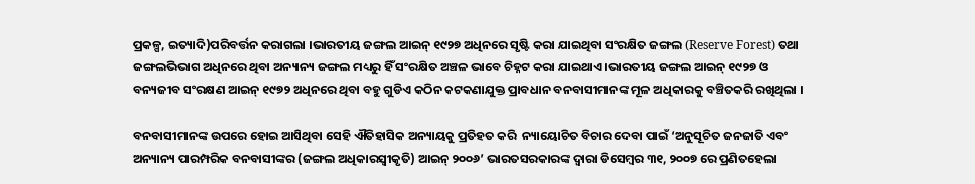ପ୍ରକଳ୍ପ, ଇତ୍ୟାଦି)ପରିବର୍ତ୍ତନ କରାଗଲା ।ଭାରତୀୟ ଜଙ୍ଗଲ ଆଇନ୍ ୧୯୨୭ ଅଧିନରେ ସୃଷ୍ଟି କରା ଯାଇଥିବା ସଂରକ୍ଷିତ ଜଙ୍ଗଲ (Reserve Forest) ତଥା ଜଙ୍ଗଲଭିଭାଗ ଅଧିନରେ ଥିବା ଅନ୍ୟାନ୍ୟ ଜଙ୍ଗଲ ମଧ୍ୟରୁ ହିଁ ସଂରକ୍ଷିତ ଅଞ୍ଚଳ ଭାବେ ଚିହ୍ନଟ କରା ଯାଇଥାଏ ।ଭାରତୀୟ ଜଙ୍ଗଲ ଆଇନ୍ ୧୯୨୭ ଓ ବନ୍ୟଜୀବ ସଂରକ୍ଷଣ ଆଇନ୍ ୧୯୭୨ ଅଧିନରେ ଥିବା ବହୁ ଗୁଡିଏ କଠିନ କଟକଣାଯୁକ୍ତ ପ୍ରାବଧାନ ବନବାସୀମାନଙ୍କ ମୂଳ ଅଧିକାରକୁ ବଞ୍ଚିତକରି ରଖିଥିଲା ।

ବନବାସୀମାନଙ୍କ ଉପରେ ହୋଇ ଆସିଥିବା ସେହି ଐତିହାସିକ ଅନ୍ୟାୟକୁ ପ୍ରତିହତ କରି  ନ୍ୟାୟୋଚିତ ବିଚାର ଦେବା ପାଇଁ ‘ଅନୁସୂଚିତ ଜନଜାତି ଏବଂ ଅନ୍ୟାନ୍ୟ ପାରମ୍ପରିକ ବନବାସୀଙ୍କର (ଜଙ୍ଗଲ ଅଧିକାରସ୍ୱୀକୃତି) ଆଇନ୍ ୨୦୦୬’ ଭାରତସରକାରଙ୍କ ଦ୍ୱାରା ଡିସେମ୍ବର ୩୧, ୨୦୦୭ ରେ ପ୍ରଣିତହେଲା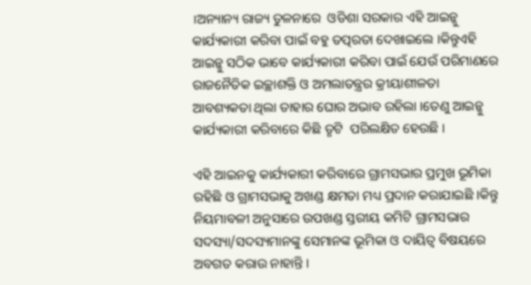।ଅନ୍ୟାନ୍ୟ ରାଜ୍ୟ ତୁଳନାରେ  ଓଡିଶା ସରକାର ଏହି ଆଇନ୍କୁ କାର୍ଯ୍ୟକାରୀ କରିବା ପାଇଁ ବହୁ ତତ୍ପରତା ଦେଖାଇଲେ ।କିନ୍ତୁଏହି ଆଇନ୍କୁ ସଠିକ ଭାବେ କାର୍ଯ୍ୟକାରୀ କରିବା ପାଇଁ ଯେଉଁ ପରିମାଣରେ ରାଜନୈତିକ ଇଚ୍ଛାଶକ୍ତି ଓ ଅମଲାତନ୍ତ୍ରର କ୍ରୀୟାଶୀଳତା ଆବଶ୍ୟକତା ଥିଲା ତାହାର ଘୋର ଅଭାବ ରହିଲା ।ତେଣୁ ଆଇନ୍କୁ କାର୍ଯ୍ୟକାରୀ କରିବାରେ କିଛି ତୃଟି  ପରିଲକ୍ଷିତ ହେଉଛି ।

ଏହି ଆଇନକୁ କାର୍ଯ୍ୟକାରୀ କରିବାରେ ଗ୍ରାମସଭାର ପ୍ରମୁଖ ଭୂମିକା ରହିଛି ଓ ଗ୍ରାମସଭାକୁ ଅଖଣ୍ଡ କ୍ଷମତା ମଧ୍ୟ ପ୍ରଦାନ କରାଯାଇଛି ।କିନ୍ତୁ ନିୟମାବଳୀ ଅନୁସାରେ ଉପଖଣ୍ଡ ସ୍ତରୀୟ କମିଟି ଗ୍ରାମସଭାର ସଦସ୍ୟା/ସଦସ୍ୟମାନଙ୍କୁ ସେମାନଙ୍କ ଭୂମିକା ଓ ଦାୟିତ୍ୱ ବିଷୟରେ ଅବଗତ କରାଉ ନାହାନ୍ତି ।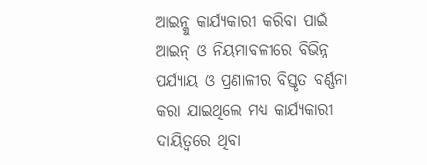ଆଇନ୍କୁ କାର୍ଯ୍ୟକାରୀ କରିବା ପାଇଁ ଆଇନ୍ ଓ ନିୟମାବଳୀରେ ବିଭିନ୍ନ ପର୍ଯ୍ୟାୟ ଓ ପ୍ରଣାଳୀର ବିସ୍ତୃତ ବର୍ଣ୍ଣନା କରା ଯାଇଥିଲେ ମଧ୍ୟ କାର୍ଯ୍ୟକାରୀ ଦାୟିତ୍ୱରେ ଥିବା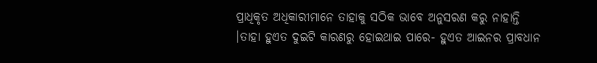ପ୍ରାଧିକୃତ ଅଧିକାରୀମାନେ ତାହାକୁ ସଠିକ ଭାବେ ଅନୁସରଣ କରୁ ନାହାନ୍ତି ।ତାହା ହୁଏତ ଦୁଇଟି କାରଣରୁ ହୋଇଥାଇ ପାରେ- ହୁଏତ ଆଇନର ପ୍ରାବଧାନ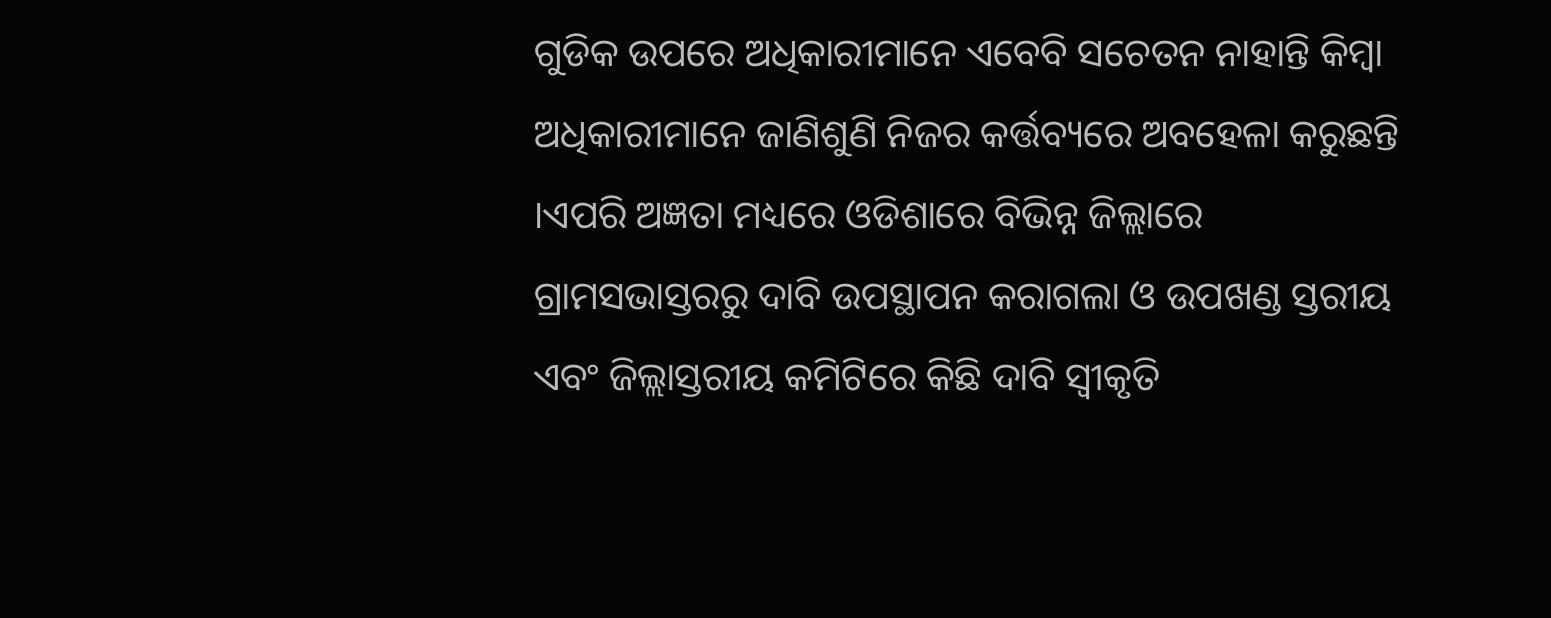ଗୁଡିକ ଉପରେ ଅଧିକାରୀମାନେ ଏବେବି ସଚେତନ ନାହାନ୍ତି କିମ୍ବା ଅଧିକାରୀମାନେ ଜାଣିଶୁଣି ନିଜର କର୍ତ୍ତବ୍ୟରେ ଅବହେଳା କରୁଛନ୍ତି ।ଏପରି ଅଜ୍ଞତା ମଧ୍ୟରେ ଓଡିଶାରେ ବିଭିନ୍ନ ଜିଲ୍ଲାରେ ଗ୍ରାମସଭାସ୍ତରରୁ ଦାବି ଉପସ୍ଥାପନ କରାଗଲା ଓ ଉପଖଣ୍ଡ ସ୍ତରୀୟ ଏବଂ ଜିଲ୍ଲାସ୍ତରୀୟ କମିଟିରେ କିଛି ଦାବି ସ୍ଵୀକୃତି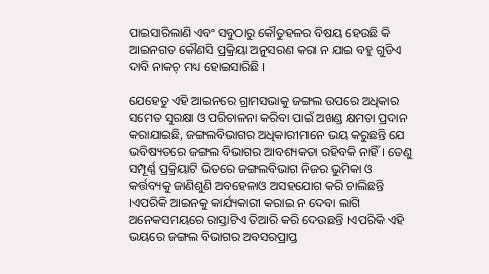ପାଇସାରିଲାଣି ଏବଂ ସବୁଠାରୁ କୌତୁହଳର ବିଷୟ ହେଉଛି କି ଆଇନଗତ କୌଣସି ପ୍ରକ୍ରିୟା ଅନୁସରଣ କରା ନ ଯାଇ ବହୁ ଗୁଡିଏ ଦାବି ନାକଚ୍ ମଧ୍ୟ ହୋଇସାରିଛି ।

ଯେହେତୁ ଏହି ଆଇନରେ ଗ୍ରାମସଭାକୁ ଜଙ୍ଗଲ ଉପରେ ଅଧିକାର ସମେତ ସୁରକ୍ଷା ଓ ପରିଚାଳନା କରିବା ପାଇଁ ଅଖଣ୍ଡ କ୍ଷମତା ପ୍ରଦାନ କରାଯାଇଛି, ଜଙ୍ଗଲବିଭାଗର ଅଧିକାରୀମାନେ ଭୟ କରୁଛନ୍ତି ଯେ ଭବିଷ୍ୟତରେ ଜଙ୍ଗଲ ବିଭାଗର ଆବଶ୍ୟକତା ରହିବକି ନାହିଁ । ତେଣୁ ସମ୍ପୂର୍ଣ୍ଣ ପ୍ରକ୍ରିୟାଟି ଭିତରେ ଜଙ୍ଗଲବିଭାଗ ନିଜର ଭୁମିକା ଓ କର୍ତ୍ତବ୍ୟକୁ ଜାଣିଶୁଣି ଅବହେଳାଓ ଅସହଯୋଗ କରି ଚାଲିଛନ୍ତି ।ଏପରିକି ଆଇନକୁ କାର୍ଯ୍ୟକାରୀ କରାଇ ନ ଦେବା ଲାଗି ଅନେକସମୟରେ ରାସ୍ତାଟିଏ ତିଆରି କରି ଦେଉଛନ୍ତି ।ଏପରିକି ଏହି ଭୟରେ ଜଙ୍ଗଲ ବିଭାଗର ଅବସରପ୍ରାପ୍ତ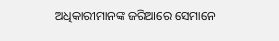ଅଧିକାରୀମାନଙ୍କ ଜରିଆରେ ସେମାନେ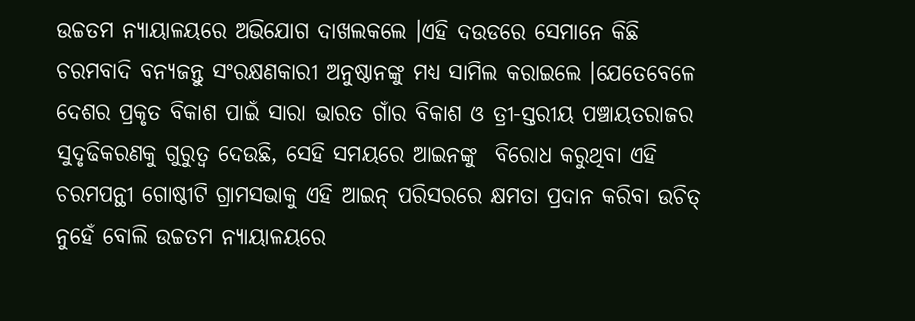ଉଚ୍ଚତମ ନ୍ୟାୟାଳୟରେ ଅଭିଯୋଗ ଦାଖଲକଲେ ।ଏହି ଦଉଡରେ ସେମାନେ କିଛି ଚରମବାଦି ବନ୍ୟଜନ୍ତୁ ସଂରକ୍ଷଣକାରୀ ଅନୁଷ୍ଠାନଙ୍କୁ ମଧ୍ୟ ସାମିଲ କରାଇଲେ ।ଯେତେବେଳେ ଦେଶର ପ୍ରକୃତ ବିକାଶ ପାଇଁ ସାରା ଭାରତ ଗାଁର ବିକାଶ ଓ ତ୍ରୀ-ସ୍ତରୀୟ ପଞ୍ଚାୟତରାଜର ସୁଦୃଢିକରଣକୁ ଗୁରୁତ୍ୱ ଦେଉଛି, ସେହି ସମୟରେ ଆଇନଙ୍କୁ  ବିରୋଧ କରୁଥିବା ଏହି ଚରମପନ୍ଥୀ ଗୋଷ୍ଠୀଟି ଗ୍ରାମସଭାକୁ ଏହି ଆଇନ୍ ପରିସରରେ କ୍ଷମତା ପ୍ରଦାନ କରିବା ଉଚିତ୍ ନୁହେଁ ବୋଲି ଉଚ୍ଚତମ ନ୍ୟାୟାଳୟରେ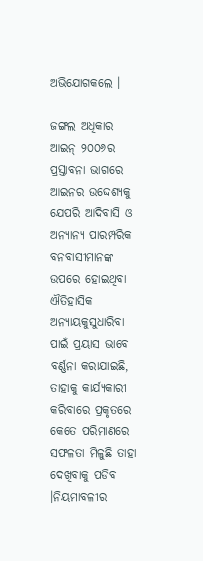ଅଭିଯୋଗକଲେ ।

ଜଙ୍ଗଲ ଅଧିକାର ଆଇନ୍ ୨୦୦୬ର ପ୍ରସ୍ତାବନା ଭାଗରେ ଆଇନର ଉଦ୍ଦେଶ୍ୟକୁ ଯେପରି ଆଦିବାସି ଓ ଅନ୍ୟାନ୍ୟ ପାରମ୍ପରିକ ବନବାସୀମାନଙ୍କ ଉପରେ ହୋଇଥିବା ଐତିହାସିକ ଅନ୍ୟାୟକୁସୁଧାରିବା ପାଇଁ ପ୍ରୟାସ ଭାବେ ବର୍ଣ୍ଣନା କରାଯାଇଛି, ତାହାକୁ କାର୍ଯ୍ୟକାରୀ କରିବାରେ ପ୍ରକୃତରେ କେତେ ପରିମାଣରେ ସଫଳତା ମିଳୁଛି ତାହା ଦେଖିବାକୁ ପଡିବ ।ନିୟମାବଳୀର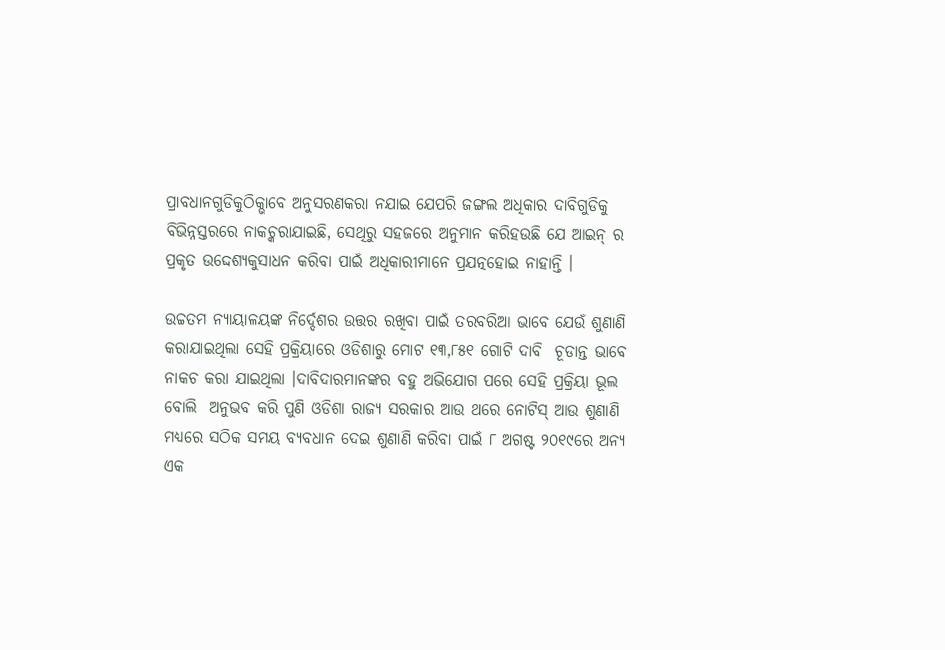ପ୍ରାବଧାନଗୁଡିକୁଠିକ୍ଭାବେ ଅନୁସରଣକରା ନଯାଇ ଯେପରି ଜଙ୍ଗଲ ଅଧିକାର ଦାବିଗୁଡିକୁ ବିଭିନ୍ନସ୍ତରରେ ନାକଚ୍କରାଯାଇଛି, ସେଥିରୁ ସହଜରେ ଅନୁମାନ କରିହଉଛି ଯେ ଆଇନ୍ ର ପ୍ରକୃତ ଉଦ୍ଦେଶ୍ୟକୁସାଧନ କରିବା ପାଇଁ ଅଧିକାରୀମାନେ ପ୍ରଯତ୍ନହୋଇ ନାହାନ୍ତି ।

ଉଚ୍ଚତମ ନ୍ୟାୟାଳୟଙ୍କ ନିର୍ଦ୍ଦେଶର ଉତ୍ତର ରଖିବା ପାଇଁ ତରବରିଆ ଭାବେ ଯେଉଁ ଶୁଣାଣି କରାଯାଇଥିଲା ସେହି ପ୍ରକ୍ରିୟାରେ ଓଡିଶାରୁ ମୋଟ ୧୩,୮୫୧ ଗୋଟି ଦାବି  ଚୂଡାନ୍ତ ଭାବେ ନାକଚ କରା ଯାଇଥିଲା ।ଦାବିଦାରମାନଙ୍କର ବହୁ ଅଭିଯୋଗ ପରେ ସେହି ପ୍ରକ୍ରିୟା ଭୂଲ ବୋଲି  ଅନୁଭବ କରି ପୁଣି ଓଡିଶା ରାଜ୍ୟ ସରକାର ଆଉ ଥରେ ନୋଟିସ୍ ଆଉ ଶୁଣାଣି ମଧ୍ୟରେ ସଠିକ ସମୟ ବ୍ୟବଧାନ ଦେଇ ଶୁଣାଣି କରିବା ପାଇଁ ୮ ଅଗଷ୍ଟ ୨୦୧୯ରେ ଅନ୍ୟ ଏକ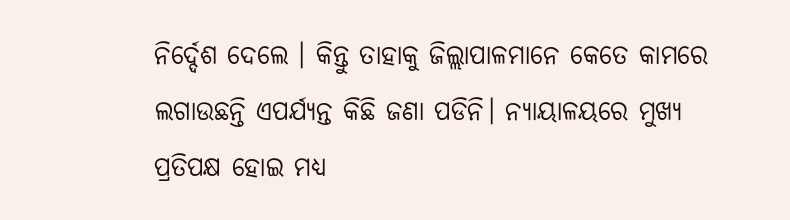ନିର୍ଦ୍ଦେଶ ଦେଲେ । କିନ୍ତୁ ତାହାକୁ ଜିଲ୍ଲାପାଳମାନେ କେତେ କାମରେ ଲଗାଉଛନ୍ତି ଏପର୍ଯ୍ୟନ୍ତ କିଛି ଜଣା ପଡିନି। ନ୍ୟାୟାଳୟରେ ମୁଖ୍ୟ ପ୍ରତିପକ୍ଷ ହୋଇ ମଧ୍ୟ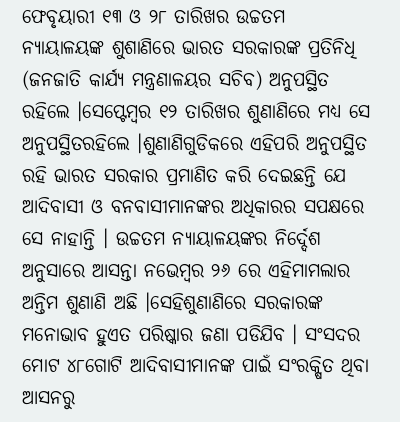ଫେବୃୟାରୀ ୧୩ ଓ ୨୮ ତାରିଖର ଉଚ୍ଚତମ ନ୍ୟାୟାଳୟଙ୍କ ଶୁଶାଣିରେ ଭାରତ ସରକାରଙ୍କ ପ୍ରତିନିଧି (ଜନଜାତି କାର୍ଯ୍ୟ ମନ୍ତ୍ରଣାଳୟର ସଚିବ) ଅନୁପସ୍ଥିତ ରହିଲେ ।ସେପ୍ଟେମ୍ବର ୧୨ ତାରିଖର ଶୁଣାଣିରେ ମଧ୍ୟ ସେ ଅନୁପସ୍ଥିତରହିଲେ ।ଶୁଣାଣିଗୁଡିକରେ ଏହିପରି ଅନୁପସ୍ଥିତ ରହି ଭାରତ ସରକାର ପ୍ରମାଣିତ କରି ଦେଇଛନ୍ତି ଯେ ଆଦିବାସୀ ଓ ବନବାସୀମାନଙ୍କର ଅଧିକାରର ସପକ୍ଷରେ ସେ ନାହାନ୍ତି । ଉଚ୍ଚତମ ନ୍ୟାୟାଳୟଙ୍କର ନିର୍ଦ୍ଦେଶ ଅନୁସାରେ ଆସନ୍ତା ନଭେମ୍ବର ୨୬ ରେ ଏହିମାମଲାର ଅନ୍ତିମ ଶୁଣାଣି ଅଛି ।ସେହିଶୁଣାଣିରେ ସରକାରଙ୍କ ମନୋଭାବ ହୁଏତ ପରିଷ୍କାର ଜଣା ପଡିଯିବ । ସଂସଦର ମୋଟ ୪୮ଗୋଟି ଆଦିବାସୀମାନଙ୍କ ପାଇଁ ସଂରକ୍ଷିତ ଥିବା ଆସନରୁ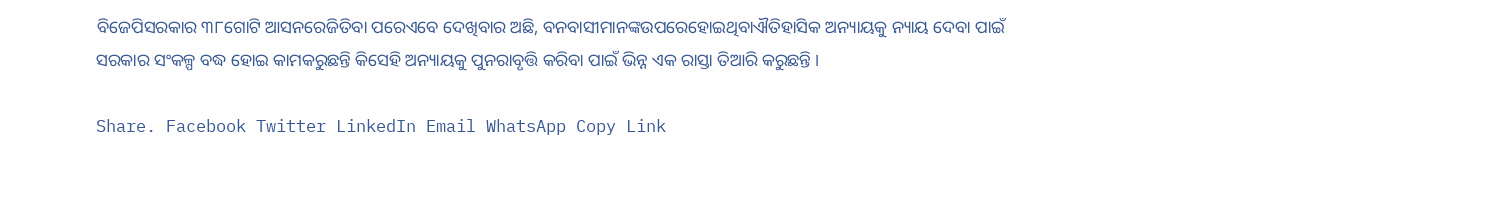ବିଜେପିସରକାର ୩୮ଗୋଟି ଆସନରେଜିତିବା ପରେଏବେ ଦେଖିବାର ଅଛି, ବନବାସୀମାନଙ୍କଉପରେହୋଇଥିବାଐତିହାସିକ ଅନ୍ୟାୟକୁ ନ୍ୟାୟ ଦେବା ପାଇଁ ସରକାର ସଂକଳ୍ପ ବଦ୍ଧ ହୋଇ କାମକରୁଛନ୍ତି କିସେହି ଅନ୍ୟାୟକୁ ପୁନରାବୃତ୍ତି କରିବା ପାଇଁ ଭିନ୍ନ ଏକ ରାସ୍ତା ତିଆରି କରୁଛନ୍ତି ।

Share. Facebook Twitter LinkedIn Email WhatsApp Copy Link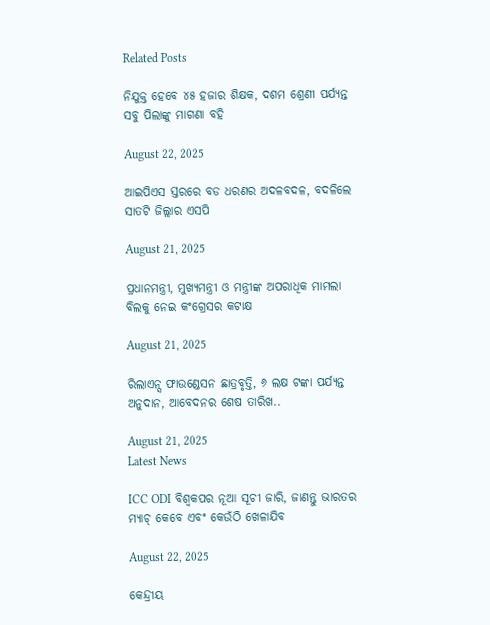Related Posts

ନିଯୁକ୍ତ ହେବେ ୪୫ ହଜାର ଶିକ୍ଷକ, ଦଶମ ଶ୍ରେଣୀ ପର୍ଯ୍ୟନ୍ତ ସବୁ ପିଲାଙ୍କୁ ମାଗଣା ବହି

August 22, 2025

ଆଇପିଏସ ସ୍ତରରେ ବଡ ଧରଣର ଅଦଳବଦଳ, ବଦଳିଲେ ସାତଟି ଜିଲ୍ଲାର ଏସପି

August 21, 2025

ପ୍ରଧାନମନ୍ତ୍ରୀ, ମୁଖ୍ୟମନ୍ତ୍ରୀ ଓ ମନ୍ତ୍ରୀଙ୍କ ଅପରାଧିକ ମାମଲା ବିଲକୁ ନେଇ କଂଗ୍ରେସର କଟାକ୍ଷ

August 21, 2025

ରିଲାଏନ୍ସ ଫାଉଣ୍ଡେସନ ଛାତ୍ରବୃତ୍ତି, ୬ ଲକ୍ଷ ଟଙ୍କା ପର୍ଯ୍ୟନ୍ତ ଅନୁଦାନ, ଆବେଦନର ଶେଷ ତାରିଖ..

August 21, 2025
Latest News

ICC ODI ବିଶ୍ୱକପର ନୂଆ ସୂଚୀ ଜାରି, ଜାଣନ୍ତୁ ଭାରତର ମ୍ୟାଚ୍ କେବେ ଏବଂ କେଉଁଠି ଖେଳାଯିବ

August 22, 2025

କେନ୍ଦ୍ରୀୟ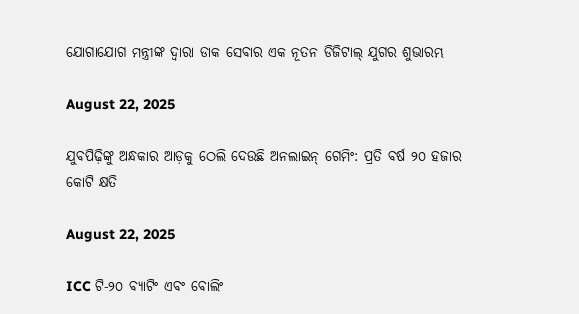ଯୋଗାଯୋଗ ମନ୍ତ୍ରୀଙ୍କ ଦ୍ୱାରା ଡାକ ସେବାର ଏକ ନୂତନ ଡିଜିଟାଲ୍ ଯୁଗର ଶୁଭାରମ୍ଭ

August 22, 2025

ଯୁବପିଢ଼ିଙ୍କୁ ଅନ୍ଧକାର ଆଡ଼କୁ ଠେଲି ଦେଉଛି ଅନଲାଇନ୍ ଗେମିଂ: ପ୍ରତି ବର୍ଷ ୨୦ ହଜାର କୋଟି କ୍ଷତି

August 22, 2025

ICC ଟି-୨୦ ବ୍ୟାଟିଂ ଏବଂ ବୋଲିଂ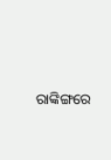ରାଙ୍କିଙ୍ଗରେ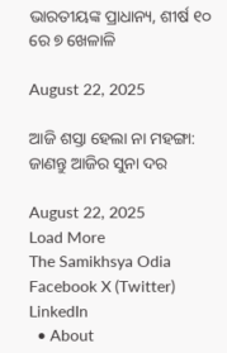ଭାରତୀୟଙ୍କ ପ୍ରାଧାନ୍ୟ, ଶୀର୍ଷ ୧୦ ରେ ୭ ଖେଳାଳି

August 22, 2025

ଆଜି ଶସ୍ତା ହେଲା ନା ମହଙ୍ଗା: ଜାଣନ୍ତୁ ଆଜିର ସୁନା ଦର

August 22, 2025
Load More
The Samikhsya Odia
Facebook X (Twitter) LinkedIn
  • About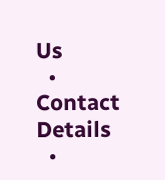Us
  • Contact Details
  •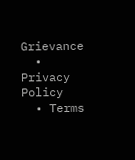Grievance
  • Privacy Policy
  • Terms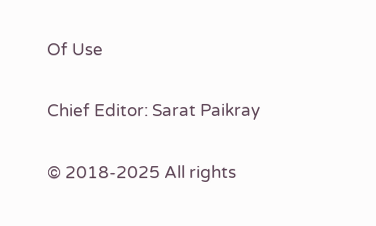Of Use

Chief Editor: Sarat Paikray

© 2018-2025 All rights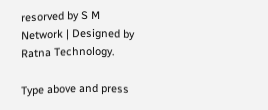resorved by S M Network | Designed by Ratna Technology.

Type above and press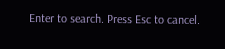Enter to search. Press Esc to cancel.